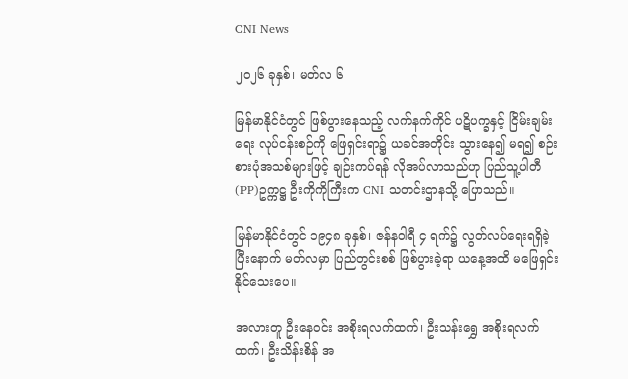CNI News

၂၀၂၆ ခုနှစ်၊ မတ်လ ၆

မြန်မာနိုင်ငံတွင် ဖြစ်ပွားနေသည့် လက်နက်ကိုင် ပဋိပက္ခနှင့် ငြိမ်းချမ်းရေး လုပ်ငန်းစဉ်ကို ဖြေရှင်းရာ၌ ယခင်အတိုင်း သွားနေ၍ မရ၍ စဉ်းစားပုံအသစ်များဖြင့် ချဉ်းကပ်ရန် လိုအပ်လာသည်ဟု ပြည်သူ့ပါတီ (PP)ဥက္ကဋ္ဌ ဦးကိုကိုကြီးက CNI သတင်းဌာနသို့ ပြောသည်။

မြန်မာနိုင်ငံတွင် ၁၉၄၈ ခုနှစ်၊ ဇန်နဝါရီ ၄ ရက်၌ လွတ်လပ်ရေးရရှိခဲ့ပြီးနောက် မတ်လမှာ ပြည်တွင်းစစ် ဖြစ်ပွားခဲ့ရာ ယနေ့အထိ မဖြေရှင်းနိုင်သေးပေ။

အလားတူ ဦးနေဝင်း အစိုးရလက်ထက်၊ ဦးသန်းရွှေ အစိုးရလက်ထက်၊ ဦးသိန်းစိန် အ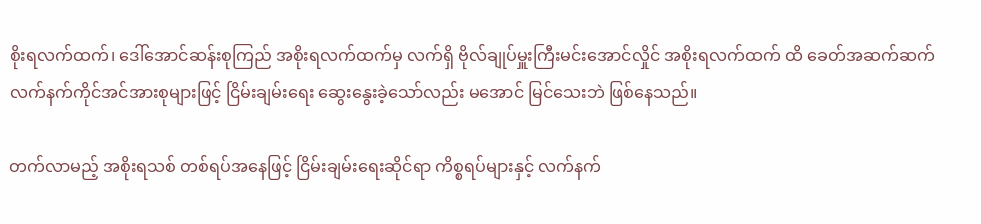စိုးရလက်ထက်၊ ဒေါ်အောင်ဆန်းစုကြည် အစိုးရလက်ထက်မှ လက်ရှိ ဗိုလ်ချုပ်မှူးကြီးမင်းအောင်လှိုင် အစိုးရလက်ထက် ထိ ခေတ်အဆက်ဆက် လက်နက်ကိုင်အင်အားစုများဖြင့် ငြိမ်းချမ်းရေး ဆွေးနွေးခဲ့‌သော်လည်း မအောင် မြင်သေးဘဲ ဖြစ်နေသည်။

တက်လာမည့် အစိုးရသစ် တစ်ရပ်အနေဖြင့် ငြိမ်းချမ်းရေးဆိုင်ရာ ကိစ္စရပ်များနှင့် လက်နက်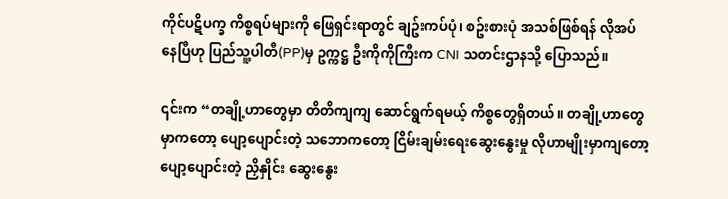ကိုင်ပဋိပက္ခ ကိစ္စရပ်များကို ဖြေရှင်းရာတွင် ချဥ်းကပ်ပုံ၊ စဥ်းစားပုံ အသစ်ဖြစ်ရန် လိုအပ်နေပြီဟု ပြည်သူ့ပါတီ(PP)မှ ဥက္ကဋ္ဌ ဦးကိုကိုကြီးက CNI သတင်းဌာနသို့ ပြောသည်။

၎င်းက “တချို့ဟာတွေမှာ တိတိကျကျ ဆောင်ရွက်ရမယ့် ကိစ္စတွေရှိတယ်။ တချို့ဟာတွေမှာကတော့ ပျော့ပျောင်းတဲ့ သဘောကတော့ ငြိမ်းချမ်းရေးဆွေးနွေးမှု လိုဟာမျိုးမှာကျတော့ ပျော့ပျောင်းတဲ့ ညှိနှိုင်း ဆွေးနွေး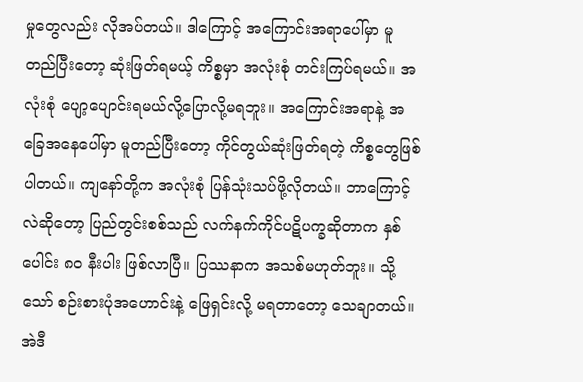မှုတွေလည်း လိုအပ်တယ်။ ဒါကြောင့် အကြောင်းအရာပေါ်မှာ မူတည်ပြီးတော့ ဆုံးဖြတ်ရမယ့် ကိစ္စမှာ အလုံးစုံ တင်းကြပ်ရမယ်။ အလုံးစုံ ပျော့ပျောင်းရမယ်လို့ပြောလို့မရဘူး။ အကြောင်းအရာနဲ့ အခြေအနေပေါ်မှာ မူတည်ပြီးတော့ ကိုင်တွယ်ဆုံးဖြတ်ရတဲ့ ကိစ္စတွေဖြစ်ပါတယ်။ ကျနော်တို့က အလုံးစုံ ပြန်သုံးသပ်ဖို့လိုတယ်။ ဘာကြောင့်လဲဆိုတော့ ပြည်တွင်းစစ်သည် လက်နက်ကိုင်ပဋိပက္ခဆိုတာက နှစ်ပေါင်း ၈၀ နီးပါး ဖြစ်လာပြီ။ ပြဿနာက အသစ်မဟုတ်ဘူး။ သို့သော် စဉ်းစားပုံအဟောင်းနဲ့ ဖြေရှင်းလို့ မရတာတော့ သေချာတယ်။ အဲဒီ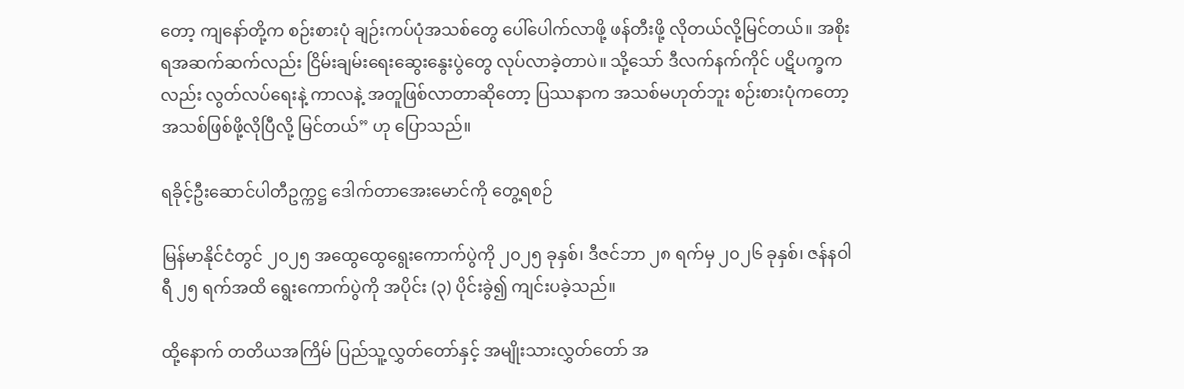တော့ ကျနော်တို့က စဉ်းစားပုံ ချဉ်းကပ်ပုံအသစ်တွေ ပေါ်ပေါက်လာဖို့ ဖန်တီးဖို့ လိုတယ်လို့မြင်တယ်။ အစိုးရအဆက်ဆက်လည်း ငြိမ်းချမ်းရေးဆွေးနွေးပွဲတွေ လုပ်လာခဲ့တာပဲ။ သို့သော် ဒီလက်နက်ကိုင်‌ ပဋိပက္ခကလည်း လွတ်လပ်ရေးနဲ့ ကာလနဲ့ အတူဖြစ်လာတာဆိုတော့ ပြဿနာက အသစ်မဟုတ်ဘူး စဉ်းစားပုံကတော့ အသစ်ဖြစ်ဖို့လိုပြီလို့‌ မြင်တယ်” ဟု ပြောသည်။

ရခိုင့်ဦးဆောင်ပါတီဥက္ကဋ္ဌ ဒေါက်တာအေးမောင်ကို တွေ့ရစဉ်

မြန်မာနိုင်ငံတွင် ၂၀၂၅ အထွေထွေရွေးကောက်ပွဲကို ၂၀၂၅ ခုနှစ်၊ ဒီဇင်ဘာ ၂၈ ရက်မှ ၂၀၂၆ ခုနှစ်၊ ဇန်နဝါရီ ၂၅ ရက်အထိ ရွေးကောက်ပွဲကို အပိုင်း (၃) ပိုင်းခွဲ၍ ကျင်းပခဲ့သည်။

ထို့နောက် တတိယအကြိမ် ပြည်သူ့လွှတ်တော်နှင့် အမျိုးသားလွှတ်တော် အ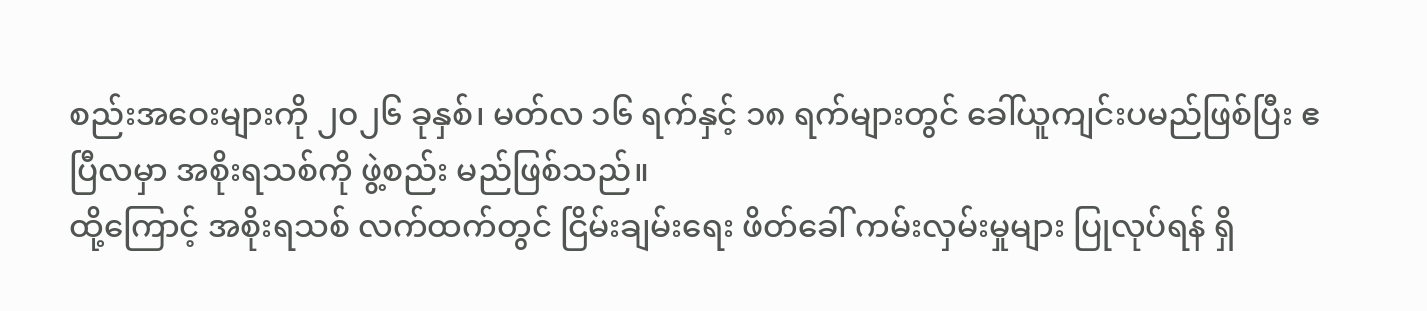စည်းအဝေးများကို ၂၀၂၆ ခုနှစ်၊ မတ်လ ၁၆ ရက်နှင့် ၁၈ ရက်များတွင် ခေါ်ယူကျင်းပမည်ဖြစ်ပြီး ဧပြီလမှာ အစိုးရသစ်ကို ဖွဲ့စည်း မည်ဖြစ်သည်။
ထို့ကြောင့် အစိုးရသစ် လက်ထက်တွင် ငြိမ်းချမ်းရေး ဖိတ်ခေါ် ကမ်းလှမ်းမှုများ ပြုလုပ်ရန် ရှိ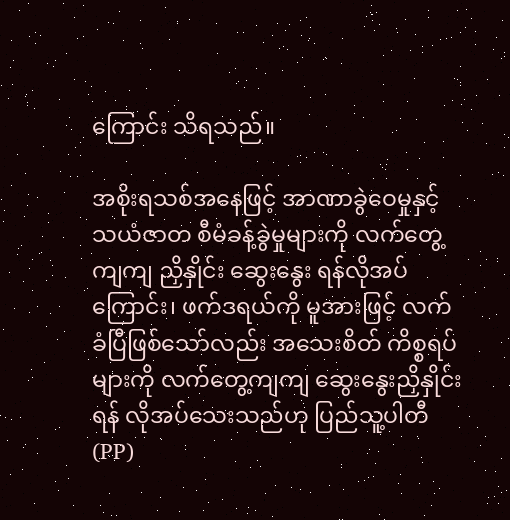ကြောင်း သိရသည်။

အစိုးရသစ်အနေဖြင့် အာဏာခွဲဝေမှုနှင့် သယံဇာတ စီမံခန့်ခွဲမှုများကို လက်တွေ့ကျကျ ညှိနှိုင်း ဆွေးနွေး ရန်လိုအပ်ကြောင်း၊ ဖက်ဒရယ်ကို မူအားဖြင့် လက်ခံပြီဖြစ်သော်လည်း အသေးစိတ် ကိစ္စရပ်များကို လက်တွေ့ကျကျ ဆွေးနွေးညှိနှိုင်းရန် လိုအပ်သေးသည်ဟု ပြည်သူ့ပါတီ(PP)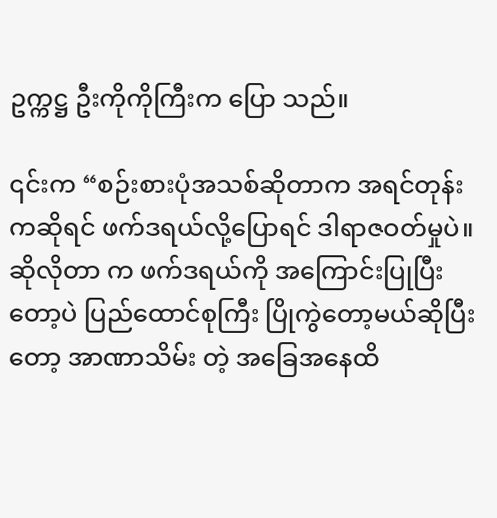ဥက္ကဋ္ဌ ဦးကိုကိုကြီးက ပြော သည်။

၎င်းက “စဉ်းစားပုံအသစ်ဆိုတာက အရင်တုန်းကဆိုရင် ဖက်ဒရယ်လို့ပြောရင် ဒါရာဇဝတ်မှုပဲ။ ဆိုလိုတာ က ဖက်ဒရယ်ကို အကြောင်းပြုပြီးတော့ပဲ ပြည်ထောင်စုကြီး ပြိုကွဲတော့မယ်ဆိုပြီးတော့ အာဏာသိမ်း တဲ့ အခြေအနေထိ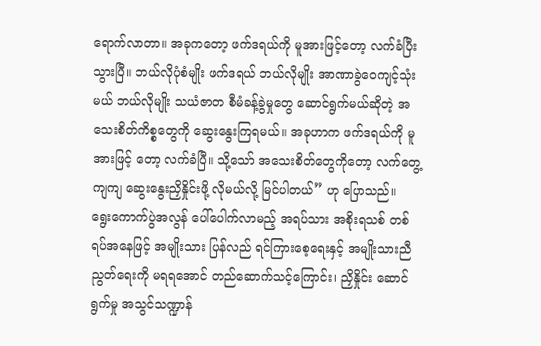ရောက်လာတာ။ အခုကတော့ ဖက်ဒရယ်ကို မူအားဖြင့်တော့ လက်ခံပြီးသွားပြီ။ ဘယ်လိုပုံစံမျိုး ဖက်ဒရယ် ဘယ်လိုမျိုး အာဏာခွဲဝေကျင့်သုံးမယ် ဘယ်လိုမျိုး သယံဇာတ စီမံခန့်ခွဲမှုတွေ ဆောင်ရွက်မယ်ဆိုတဲ့ အသေးစိတ်ကိစ္စတွေကို ဆွေးနွေးကြရမယ်။ အခုဟာက ဖက်ဒရယ်ကို မူအားဖြင့် တော့ လက်ခံပြီ။ သို့သော် အသေးစိတ်တွေကိုတော့ လက်တွေ့ကျကျ ဆွေးနွေးညှိနှိုင်းဖို့ လိုမယ်လို့ မြင်ပါတယ်” ဟု ပြောသည်။
ရွေးကောက်ပွဲအလွန် ပေါ်ပေါက်လာမည့် အရပ်သား အစိုးရသစ် တစ်ရပ်အနေဖြင့် အမျိုးသား ပြန်လည် ရင်ကြားစေ့ရေးနှင့် အမျိုးသားညီညွတ်ရေးကို မရရအောင် တည်ဆောက်သင့်ကြောင်း၊ ညှိနှိုင်း ဆောင် ရွက်မှု အသွင်သဏ္ဍာန်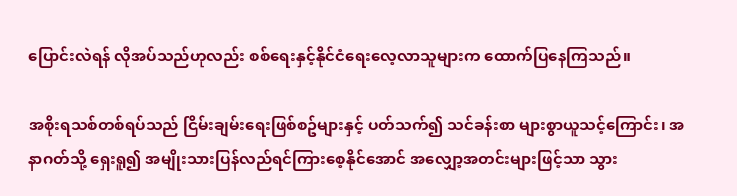ပြောင်းလဲရန် လိုအပ်သည်ဟုလည်း စစ်ရေးနှင့်နိုင်ငံရေးလေ့လာသူများက ထောက်ပြနေကြသည်။

အစိုးရသစ်တစ်ရပ်သည် ငြိမ်းချမ်းရေးဖြစ်စဥ်များနှင့် ပတ်သက်၍ သင်ခန်းစာ များစွာယူသင့်ကြောင်း၊ အနာဂတ်သို့ ‌ရှေးရူ၍ အမျိုးသားပြန်လည်ရင်ကြားစေ့နိုင်အောင် အလျှော့အတင်းများဖြင့်သာ သွား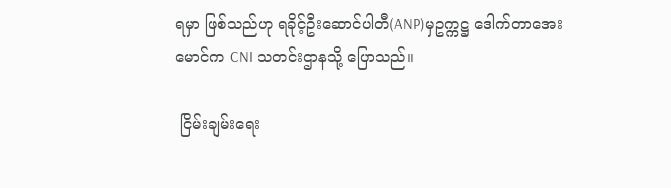ရမှာ ဖြစ်သည်ဟု ရခိုင့်ဦးဆောင်ပါတီ(ANP)မှဥက္ကဋ္ဌ ‌ဒေါက်တာအေးမောင်က CNI သတင်းဌာနသို့ ပြောသည်။

 ငြိမ်းချမ်းရေး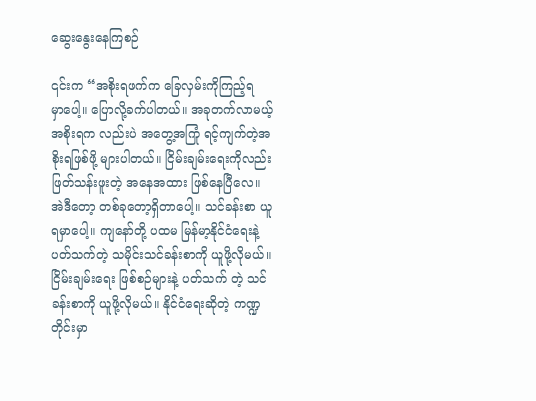ဆွေးနွေးနေကြစဉ်

၎င်းက “အစိုးရဖက်က ခြေလှမ်းကိုကြည့်ရမှာ‌‌ပေါ့။ ပြောလို့ခက်ပါတယ်။ အခုတက်လာမယ့် အစိုးရက လည်းပဲ အတွေ့အကြုံ ရင့်ကျက်တဲ့အစိုးရဖြစ်ဖို့ များပါတယ်။ ငြိမ်းချမ်းရေးကိုလည်း ဖြတ်သန်းဖူးတဲ့ အနေအထား ဖြစ်နေပြီလေ။ အဲဒီတော့ တစ်ခုတော့ရှိတာပေါ့။ သင်ခန်းစာ ယူရမှာပေါ့။ ကျနော်တို့ ပထမ မြန်မာ့နိုင်ငံရေးနဲ့ပတ်သက်တဲ့ သမိုင်းသင်ခန်းစာကို ယူဖို့လိုမယ်။ ငြိမ်းချမ်းရေး ဖြစ်စဉ်များနဲ့ ပတ်သက် တဲ့ သင်ခန်းစာကို ယူဖို့လိုမယ်။ နိုင်ငံရေးဆိုတဲ့ ကဏ္ဍတိုင်းမှာ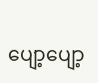ပျော့ပျော့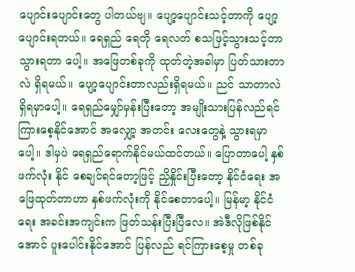ပျောင်းပျောင်းတွေ ပါတယ်ဗျ။ ပျော့ပျောင်းသင့်တာကို ပျော့ပျောင်းရတယ်။ ရေရှည် ရေတို ရေလတ် စသဖြင့်သွားသင့်တာ သွားရတာ ပေါ့။ အဖြေတစ်ခုကို ထုတ်တဲ့အခါမှာ ပြတ်သားတာလဲ ရှိရမယ်။ ပျော့ပျောင်းတာလည်းရှိရမယ်။ ညင် သာတာလဲရှိရမှာပေါ့။ ရေရှည်မျှော်‌မှန်းပြီးတော့ အမျိုးသားပြန်လည်ရင်ကြားစေ့‌နိုင်အောင် အလျှော့ အတင်း လေးတွေနဲ့ သွားရမှာပေါ့။ ဒါမှပဲ ရေရှည်ရောက်နိုင်မယ်ထင်တယ်။ ပြောတာပေါ့ နှစ်ဖက်လုံး နိုင် စေချင်ရင်တော့ဖြင့် ညှိနှိုင်းပြီးတော့ နိုင်ငံရေး အဖြေထုတ်တာဟာ နှစ်ဖက်လုံးကို နိုင်စေတာပေါ့။ မြန်မာ့ နိုင်ငံရေး အခင်းအကျင်းက ဖြတ်သန်းပြီးပြီလေ။ အဲဒီလိုဖြစ်နိုင်အောင် ပူးပေါင်းနိုင်အောင် ပြန်လည် ရင်ကြားစေ့မှု တစ်ခု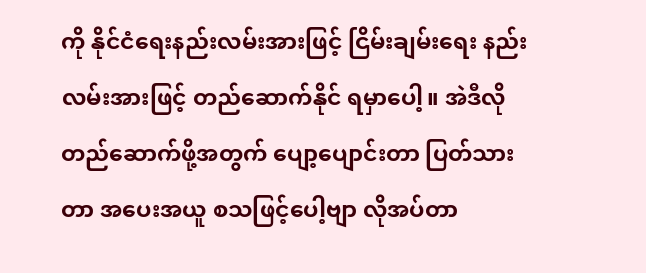ကို နိုင်ငံရေးနည်းလမ်း‌အား‌ဖြင့် ငြိမ်းချမ်းရေး နည်းလမ်း‌အားဖြင့် တည်ဆောက်နိုင် ရမှာပေါ့။ အဲဒီလို တည်ဆောက်ဖို့အတွက် ပျော့ပျောင်းတာ ပြတ်သားတာ ‌အပေးအယူ စသဖြင့်ပေါ့ဗျာ လိုအပ်တာ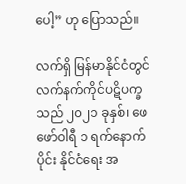ပေါ့” ဟု ပြောသည်။

လက်ရှိ မြန်မာနိုင်ငံတွင် လက်နက်ကိုင်ပဋိပက္ခသည် ၂၀၂၁ ခုနှစ်၊ ဖေဖော်ဝါရီ ၁ ရက်နောက်ပိုင်း နိုင်ငံရေး အ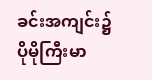ခင်းအကျင်း၌ ပိုမိုကြီးမာ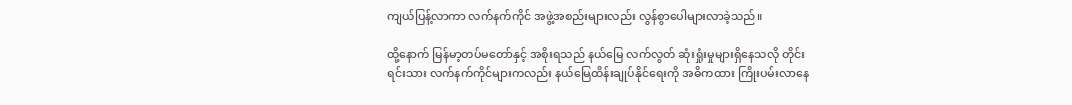ကျယ်ပြန့်လာကာ လက်နက်ကိုင် အဖွဲ့အစည်းများလည်း လွန်စွာပေါများလာခဲ့သည်။

ထို့နောက် မြန်မာ့တပ်မတော်နှင့် အစိုးရသည် နယ်မြေ လက်လွတ် ဆုံးရှုံးမှုများရှိနေသလို တိုင်းရင်းသား လက်နက်ကိုင်များကလည်း နယ်မြေထိန်းချုပ်နိုင်ရေးကို အဓိကထား ကြိုးပမ်းလာနေ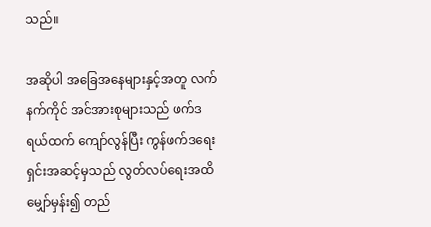သည်။

အဆိုပါ အခြေအနေများနှင့်အတူ လက်နက်ကိုင် အင်အားစုများသည် ဖက်ဒရယ်ထက် ကျော်လွန်ပြီး ကွန်ဖက်ဒရေးရှင်းအဆင့်မှသည် လွတ်လပ်ရေးအထိ မျှော်မှန်း၍ တည်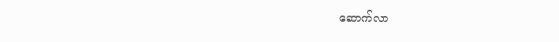ဆောက်လာ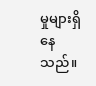မှုများရှိနေသည်။